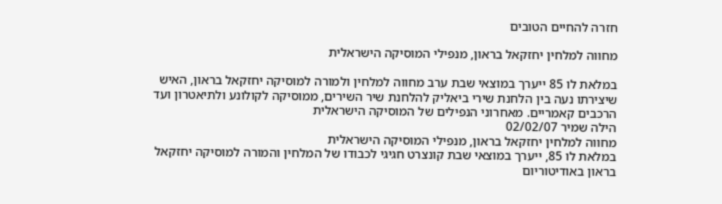חזרה להחיים הטובים

מחווה למלחין יחזקאל בראון, מנפילי המוסיקה הישראלית

במלאת לו 85 ייערך במוצאי שבת ערב מחווה למלחין ולמורה למוסיקה יחזקאל בראון, האיש שיצירתו נעה בין הלחנת שירי ביאליק להלחנת שיר השירים, ממוסיקה לקולונע ולתיאטרון ועד הרכבים קאמריים. מאחרוני הנפילים של המוסיקה הישראלית
הילה שמיר 02/02/07
מחווה למלחין יחזקאל בראון, מנפילי המוסיקה הישראלית
במלאת לו 85, ייערך במוצאי שבת קונצרט חגיגי לכבודו של המלחין והמורה למוסיקה יחזקאל בראון באודיטוריום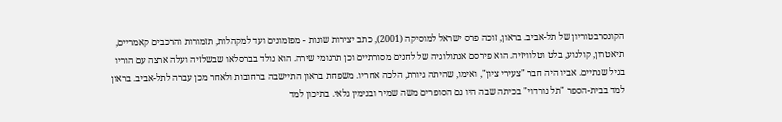הקונסרבטוריון של תל-אביב. בראון, זוכה פרס ישראל למוסיקה (2001), כתב יצירות שונות - מפזמונים ועד למקהלות, תזמורות והרכבים קאמריים, תיאטרון, קולנוע, בלט וטלוויזיה. הוא פירסם אנתולוגיה של לחנים מסורתיים וכן תרגומי שירה. הוא נולד בברסלאו שבשלזיה ועלה ארצה עם הוריו בגיל שנתיים. אביו היה חבר "צעירי ציון", ואימו, שהיתה גיורת, הלכה אחריו. משפחת בראון התיישבה ברחובות ולאחר מכן עברה לתל-אביב. בראון למד בבית-הספר "תל נורדוי" בכיתה שבה היו גם הסופרים משה שמיר ובנימין גלאי. בתיכון למד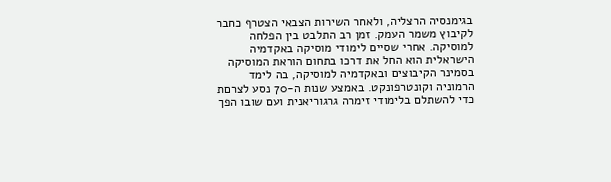בגימנסיה הרצליה, ולאחר השירות הצבאי הצטרף כחבר לקיבוץ משמר העמק. זמן רב התלבט בין הפלחה למוסיקה. אחרי שסיים לימודי מוסיקה באקדמיה הישראלית הוא החל את דרכו בתחום הוראת המוסיקה בסמינר הקיבוצים ובאקדמיה למוסיקה, בה לימד הרמוניה וקונטרפונקט. באמצע שנות ה-70 נסע לצרםת כדי להשתלם בלימודי זימרה גרגוריאנית ועם שובו הפך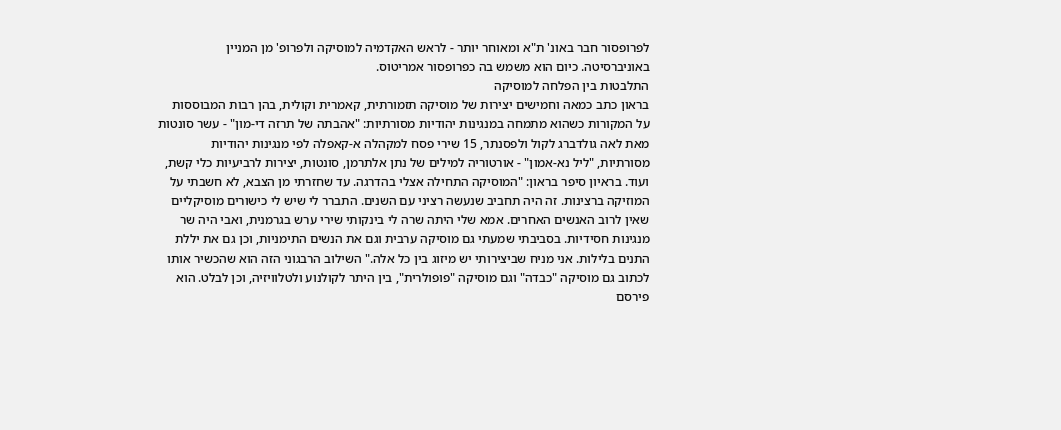לפרופסור חבר באונ' ת"א ומאוחר יותר - לראש האקדמיה למוסיקה ולפרופ' מן המניין באוניברסיטה. כיום הוא משמש בה כפרופסור אמריטוס.
התלבטות בין הפלחה למוסיקה
בראון כתב כמאה וחמישים יצירות של מוסיקה תזמורתית, קאמרית וקולית, בהן רבות המבוססות על המקורות כשהוא מתמחה במנגינות יהודיות מסורתיות: "אהבתה של תרזה די-מון" - עשר סונטות מאת לאה גולדברג לקול ולפסנתר, 15 שירי פסח למקהלה א-קאפלה לפי מנגינות יהודיות מסורתיות, "ליל נא-אמון" - אורטוריה למילים של נתן אלתרמן, סונטות, יצירות לרביעיות כלי קשת, ועוד. בראיון סיפר בראון: "המוסיקה התחילה אצלי בהדרגה. עד שחזרתי מן הצבא, לא חשבתי על המוזיקה ברצינות. זה היה תחביב שנעשה רציני עם השנים. התברר לי שיש לי כישורים מוסיקליים שאין לרוב האנשים האחרים. אמא שלי היתה שרה לי בינקותי שירי ערש בגרמנית, ואבי היה שר מנגינות חסידיות. בסביבתי שמעתי גם מוסיקה ערבית וגם את הנשים התימניות, וכן גם את יללת התנים בלילות. אני מניח שביצירותי יש מיזוג בין כל אלה." השילוב הרבגוני הזה הוא שהכשיר אותו לכתוב גם מוסיקה "כבדה" וגם מוסיקה "פופולרית", בין היתר לקולנוע ולטלוויזיה, וכן לבלט. הוא פירסם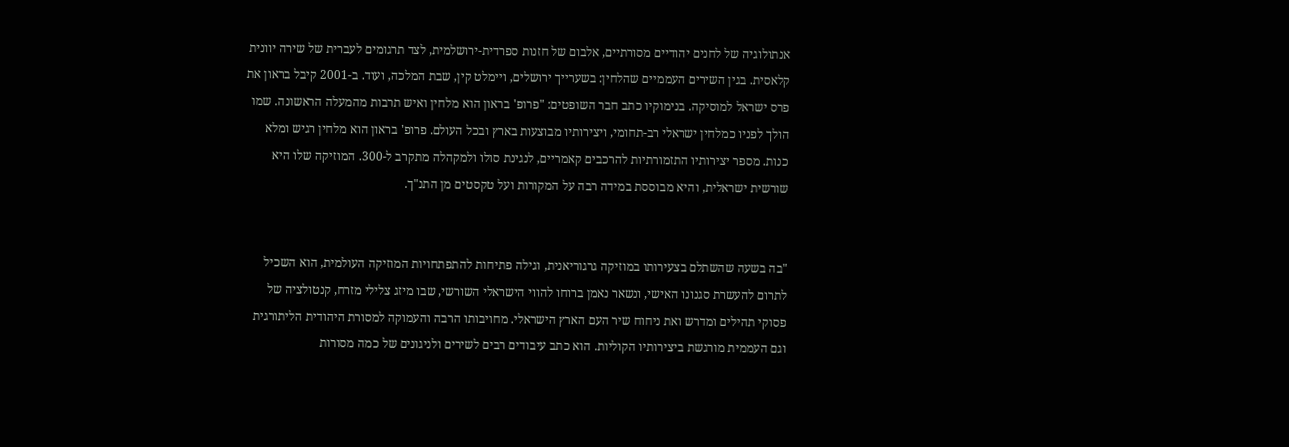אנתולוגיה של לחנים יהודיים מסורתיים, אלבום של חזנות ספרדית-ירושלמית, לצד תרגומים לעברית של שירה יוונית קלאסית. בגין השירים העממיים שהלחין: בשערייך ירושלים, ויימלט קין, שבת המלכה, ועוד. ב-2001 קיבל בראון את פרס ישראל למוסיקה. בנימוקיו כתב חבר השופטים: "פרופ' בראון הוא מלחין ואיש תרבות מהמעלה הראשונה. שמו הולך לפניו כמלחין ישראלי רב-תחומי, ויצירותיו מבוצעות בארץ ובכל העולם. פרופ' בראון הוא מלחין רגיש ומלא כנות. מספר יצירותיו התזמורתיות להרכבים קאמריים, לנגינת סולו ולמקהלה מתקרב ל-300. המוזיקה שלו היא שורשית ישראלית, והיא מבוססת במידה רבה על המקורות ועל טקסטים מן התנ"ך.


"בה בשעה שהשתלם בצעירותו במוזיקה גרגוריאנית, וגילה פתיחות להתפתחויות המוזיקה העולמית, הוא השכיל לתרום להעשרת סגנונו האישי, ונשאר נאמן ברוחו להווי הישראלי השורשי, שבו מיזג צלילי מזרח, קנטולציה של פסוקי תהילים ומדרש ואת ניחוח שיר העם הארץ הישראלי. מחויבותו הרבה והעמוקה למסורת היהודית הליתורגית וגם העממית מורגשת ביצירותיו הקוליות. הוא כתב עיבודים רבים לשירים ולניגונים של כמה מסורות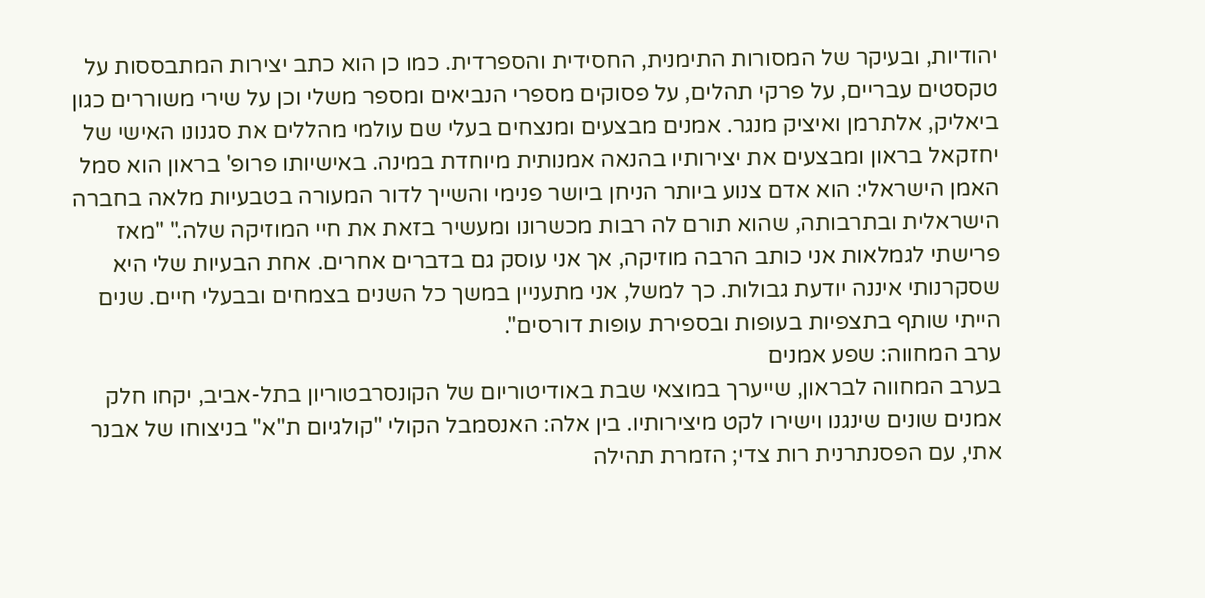יהודיות, ובעיקר של המסורות התימנית, החסידית והספרדית. כמו כן הוא כתב יצירות המתבססות על טקסטים עבריים, על פרקי תהלים, על פסוקים מספרי הנביאים ומספר משלי וכן על שירי משוררים כגון ביאליק, אלתרמן ואיציק מנגר. אמנים מבצעים ומנצחים בעלי שם עולמי מהללים את סגנונו האישי של יחזקאל בראון ומבצעים את יצירותיו בהנאה אמנותית מיוחדת במינה. באישיותו פרופ' בראון הוא סמל האמן הישראלי: הוא אדם צנוע ביותר הניחן ביושר פנימי והשייך לדור המעורה בטבעיות מלאה בחברה הישראלית ובתרבותה, שהוא תורם לה רבות מכשרונו ומעשיר בזאת את חיי המוזיקה שלה." "מאז פרישתי לגמלאות אני כותב הרבה מוזיקה, אך אני עוסק גם בדברים אחרים. אחת הבעיות שלי היא שסקרנותי איננה יודעת גבולות. כך למשל, אני מתעניין במשך כל השנים בצמחים ובבעלי חיים. שנים הייתי שותף בתצפיות בעופות ובספירת עופות דורסים".
ערב המחווה: שפע אמנים
בערב המחווה לבראון, שייערך במוצאי שבת באודיטוריום של הקונסרבטוריון בתל-אביב, יקחו חלק אמנים שונים שינגנו וישירו לקט מיצירותיו. בין אלה: האנסמבל הקולי "קולגיום ת"א" בניצוחו של אבנר אתי, עם הפסנתרנית רות צדי; הזמרת תהילה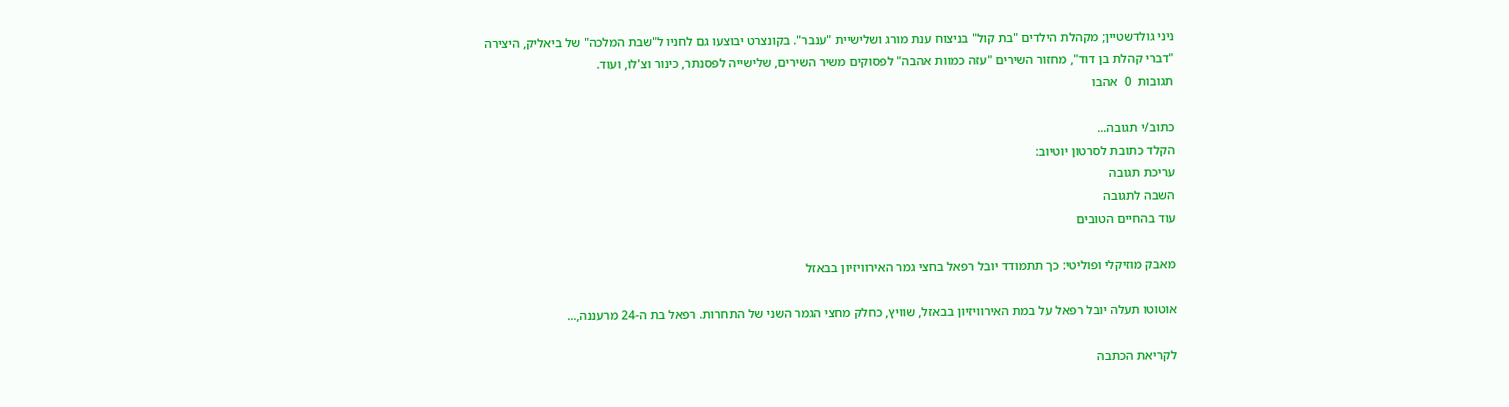ניני גולדשטיין; מקהלת הילדים "בת קול" בניצוח ענת מורג ושלישיית "ענבר". בקונצרט יבוצעו גם לחניו ל"שבת המלכה" של ביאליק, היצירה "דברי קהלת בן דוד", מחזור השירים "עזה כמוות אהבה" לפסוקים משיר השירים, שלישייה לפסנתר, כינור וצ'לו, ועוד.
תגובות  0  אהבו

כתוב/י תגובה...
הקלד כתובת לסרטון יוטיוב:
עריכת תגובה
השבה לתגובה
עוד בהחיים הטובים

מאבק מוזיקלי ופוליטי: כך תתמודד יובל רפאל בחצי גמר האירוויזיון בבאזל

אוטוטו תעלה יובל רפאל על במת האירוויזיון בבאזל, שוויץ, כחלק מחצי הגמר השני של התחרות. רפאל בת ה-24 מרעננה,...

לקריאת הכתבה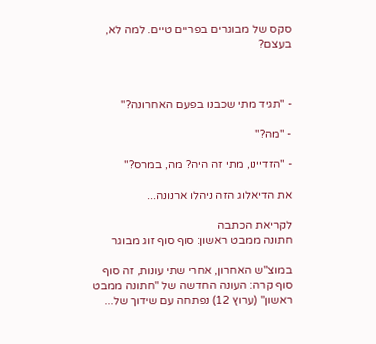סקס של מבוגרים בפריים טיים. למה לא, בעצם?



- "תגיד מתי שכבנו בפעם האחרונה?"

- "מה?"

- "הזדיינו, מתי זה היה? מה, במרס?"

את הדיאלוג הזה ניהלו ארנונה...

לקריאת הכתבה
חתונה ממבט ראשון: סוף סוף זוג מבוגר

במוצ"ש האחרון, אחרי שתי עונות, זה סוף סוף קרה: העונה החדשה של "חתונה ממבט ראשון" (ערוץ 12) נפתחה עם שידוך של...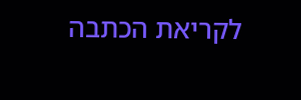לקריאת הכתבה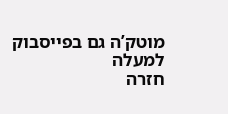מוטק’ה גם בפייסבוק
למעלה
חזרה